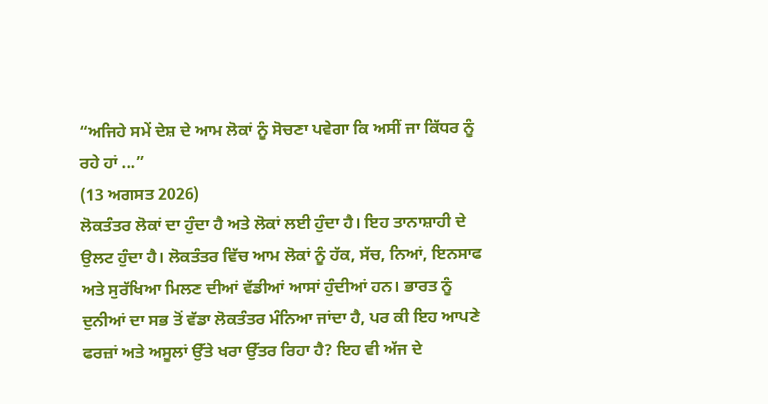“ਅਜਿਹੇ ਸਮੇਂ ਦੇਸ਼ ਦੇ ਆਮ ਲੋਕਾਂ ਨੂੰ ਸੋਚਣਾ ਪਵੇਗਾ ਕਿ ਅਸੀਂ ਜਾ ਕਿੱਧਰ ਨੂੰ ਰਹੇ ਹਾਂ ...”
(13 ਅਗਸਤ 2026)
ਲੋਕਤੰਤਰ ਲੋਕਾਂ ਦਾ ਹੁੰਦਾ ਹੈ ਅਤੇ ਲੋਕਾਂ ਲਈ ਹੁੰਦਾ ਹੈ। ਇਹ ਤਾਨਾਸ਼ਾਹੀ ਦੇ ਉਲਟ ਹੁੰਦਾ ਹੈ। ਲੋਕਤੰਤਰ ਵਿੱਚ ਆਮ ਲੋਕਾਂ ਨੂੰ ਹੱਕ, ਸੱਚ, ਨਿਆਂ, ਇਨਸਾਫ ਅਤੇ ਸੁਰੱਖਿਆ ਮਿਲਣ ਦੀਆਂ ਵੱਡੀਆਂ ਆਸਾਂ ਹੁੰਦੀਆਂ ਹਨ। ਭਾਰਤ ਨੂੰ ਦੁਨੀਆਂ ਦਾ ਸਭ ਤੋਂ ਵੱਡਾ ਲੋਕਤੰਤਰ ਮੰਨਿਆ ਜਾਂਦਾ ਹੈ, ਪਰ ਕੀ ਇਹ ਆਪਣੇ ਫਰਜ਼ਾਂ ਅਤੇ ਅਸੂਲਾਂ ਉੱਤੇ ਖਰਾ ਉੱਤਰ ਰਿਹਾ ਹੈ? ਇਹ ਵੀ ਅੱਜ ਦੇ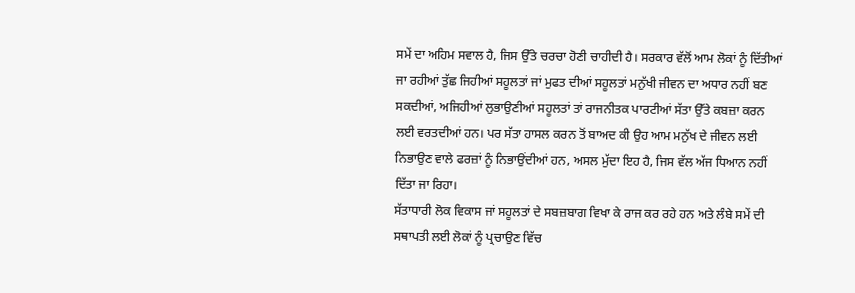ਸਮੇਂ ਦਾ ਅਹਿਮ ਸਵਾਲ ਹੈ, ਜਿਸ ਉੱਤੇ ਚਰਚਾ ਹੋਣੀ ਚਾਹੀਦੀ ਹੈ। ਸਰਕਾਰ ਵੱਲੋਂ ਆਮ ਲੋਕਾਂ ਨੂੰ ਦਿੱਤੀਆਂ ਜਾ ਰਹੀਆਂ ਤੁੱਛ ਜਿਹੀਆਂ ਸਹੂਲਤਾਂ ਜਾਂ ਮੁਫਤ ਦੀਆਂ ਸਹੂਲਤਾਂ ਮਨੁੱਖੀ ਜੀਵਨ ਦਾ ਅਧਾਰ ਨਹੀਂ ਬਣ ਸਕਦੀਆਂ, ਅਜਿਹੀਆਂ ਲੁਭਾਉਣੀਆਂ ਸਹੂਲਤਾਂ ਤਾਂ ਰਾਜਨੀਤਕ ਪਾਰਟੀਆਂ ਸੱਤਾ ਉੱਤੇ ਕਬਜ਼ਾ ਕਰਨ ਲਈ ਵਰਤਦੀਆਂ ਹਨ। ਪਰ ਸੱਤਾ ਹਾਸਲ ਕਰਨ ਤੋਂ ਬਾਅਦ ਕੀ ਉਹ ਆਮ ਮਨੁੱਖ ਦੇ ਜੀਵਨ ਲਈ ਨਿਭਾਉਣ ਵਾਲੇ ਫਰਜ਼ਾਂ ਨੂੰ ਨਿਭਾਉਂਦੀਆਂ ਹਨ, ਅਸਲ ਮੁੱਦਾ ਇਹ ਹੈ, ਜਿਸ ਵੱਲ ਅੱਜ ਧਿਆਨ ਨਹੀਂ ਦਿੱਤਾ ਜਾ ਰਿਹਾ।
ਸੱਤਾਧਾਰੀ ਲੋਕ ਵਿਕਾਸ ਜਾਂ ਸਹੂਲਤਾਂ ਦੇ ਸਬਜ਼ਬਾਗ ਵਿਖਾ ਕੇ ਰਾਜ ਕਰ ਰਹੇ ਹਨ ਅਤੇ ਲੰਬੇ ਸਮੇਂ ਦੀ ਸਥਾਪਤੀ ਲਈ ਲੋਕਾਂ ਨੂੰ ਪ੍ਰਚਾਉਣ ਵਿੱਚ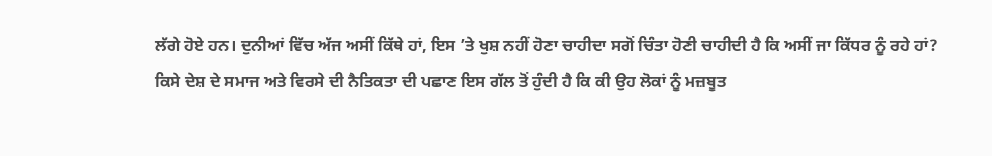ਲੱਗੇ ਹੋਏ ਹਨ। ਦੁਨੀਆਂ ਵਿੱਚ ਅੱਜ ਅਸੀਂ ਕਿੱਥੇ ਹਾਂ, ਇਸ ’ਤੇ ਖੁਸ਼ ਨਹੀਂ ਹੋਣਾ ਚਾਹੀਦਾ ਸਗੋਂ ਚਿੰਤਾ ਹੋਣੀ ਚਾਹੀਦੀ ਹੈ ਕਿ ਅਸੀਂ ਜਾ ਕਿੱਧਰ ਨੂੰ ਰਹੇ ਹਾਂ? ਕਿਸੇ ਦੇਸ਼ ਦੇ ਸਮਾਜ ਅਤੇ ਵਿਰਸੇ ਦੀ ਨੈਤਿਕਤਾ ਦੀ ਪਛਾਣ ਇਸ ਗੱਲ ਤੋਂ ਹੁੰਦੀ ਹੈ ਕਿ ਕੀ ਉਹ ਲੋਕਾਂ ਨੂੰ ਮਜ਼ਬੂਤ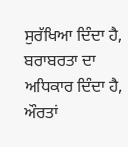ਸੁਰੱਖਿਆ ਦਿੰਦਾ ਹੈ, ਬਰਾਬਰਤਾ ਦਾ ਅਧਿਕਾਰ ਦਿੰਦਾ ਹੈ, ਔਰਤਾਂ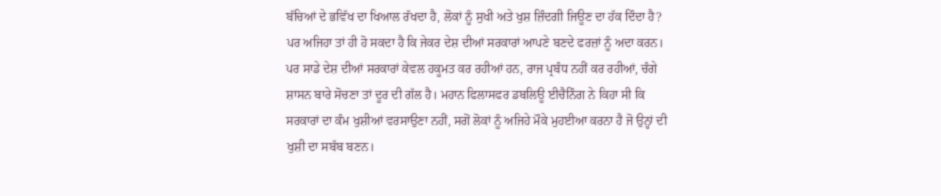ਬੱਚਿਆਂ ਦੇ ਭਵਿੱਖ ਦਾ ਖਿਆਲ ਰੱਖਦਾ ਹੈ, ਲੋਕਾਂ ਨੂੰ ਸੁਖੀ ਅਤੇ ਖੁਸ਼ ਜ਼ਿੰਦਗੀ ਜਿਊਣ ਦਾ ਹੱਕ ਦਿੰਦਾ ਹੈ? ਪਰ ਅਜਿਹਾ ਤਾਂ ਹੀ ਹੋ ਸਕਦਾ ਹੈ ਕਿ ਜੇਕਰ ਦੇਸ਼ ਦੀਆਂ ਸਰਕਾਰਾਂ ਆਪਣੇ ਬਣਦੇ ਫਰਜ਼ਾਂ ਨੂੰ ਅਦਾ ਕਰਨ। ਪਰ ਸਾਡੇ ਦੇਸ਼ ਦੀਆਂ ਸਰਕਾਰਾਂ ਕੇਵਲ ਹਕੂਮਤ ਕਰ ਰਹੀਆਂ ਹਨ, ਰਾਜ ਪ੍ਰਬੰਧ ਨਹੀਂ ਕਰ ਰਹੀਆਂ, ਚੰਗੇ ਸ਼ਾਸਨ ਬਾਰੇ ਸੋਚਣਾ ਤਾਂ ਦੂਰ ਦੀ ਗੱਲ ਹੈ। ਮਹਾਨ ਫਿਲਾਸਫਰ ਡਬਲਿਊ ਈਚੈਨਿੰਗ ਨੇ ਕਿਹਾ ਸੀ ਕਿ ਸਰਕਾਰਾਂ ਦਾ ਕੰਮ ਖੁਸ਼ੀਆਂ ਵਰਸਾਉਣਾ ਨਹੀਂ, ਸਗੋਂ ਲੋਕਾਂ ਨੂੰ ਅਜਿਹੇ ਮੌਕੇ ਮੁਹਈਆ ਕਰਨਾ ਹੈ ਜੋ ਉਨ੍ਹਾਂ ਦੀ ਖੁਸ਼ੀ ਦਾ ਸਬੱਬ ਬਣਨ।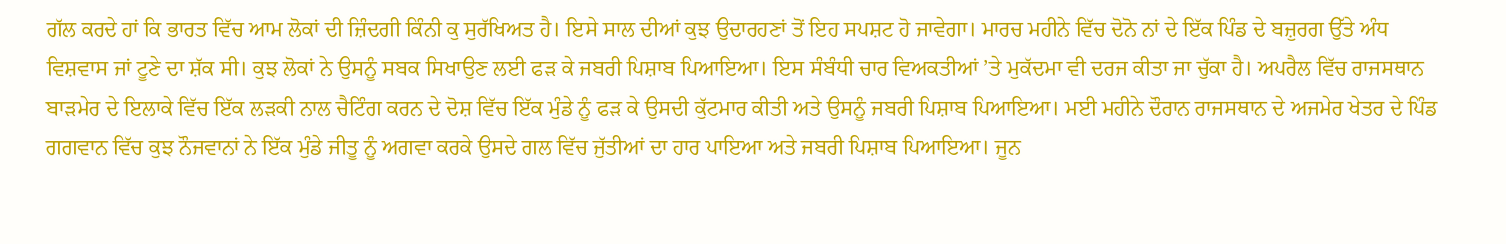ਗੱਲ ਕਰਦੇ ਹਾਂ ਕਿ ਭਾਰਤ ਵਿੱਚ ਆਮ ਲੋਕਾਂ ਦੀ ਜ਼ਿੰਦਗੀ ਕਿੰਨੀ ਕੁ ਸੁਰੱਖਿਅਤ ਹੈ। ਇਸੇ ਸਾਲ ਦੀਆਂ ਕੁਝ ਉਦਾਰਹਣਾਂ ਤੋਂ ਇਹ ਸਪਸ਼ਟ ਹੋ ਜਾਵੇਗਾ। ਮਾਰਚ ਮਹੀਨੇ ਵਿੱਚ ਦੋਨੋ ਨਾਂ ਦੇ ਇੱਕ ਪਿੰਡ ਦੇ ਬਜ਼ੁਰਗ ਉੱਤੇ ਅੰਧ ਵਿਸ਼ਵਾਸ ਜਾਂ ਟੂਣੇ ਦਾ ਸ਼ੱਕ ਸੀ। ਕੁਝ ਲੋਕਾਂ ਨੇ ਉਸਨੂੰ ਸਬਕ ਸਿਖਾਉਣ ਲਈ ਫੜ ਕੇ ਜਬਰੀ ਪਿਸ਼ਾਬ ਪਿਆਇਆ। ਇਸ ਸੰਬੰਧੀ ਚਾਰ ਵਿਅਕਤੀਆਂ ’ਤੇ ਮੁਕੱਦਮਾ ਵੀ ਦਰਜ ਕੀਤਾ ਜਾ ਚੁੱਕਾ ਹੈ। ਅਪਰੈਲ ਵਿੱਚ ਰਾਜਸਥਾਨ ਬਾੜਮੇਰ ਦੇ ਇਲਾਕੇ ਵਿੱਚ ਇੱਕ ਲੜਕੀ ਨਾਲ ਚੈਟਿੰਗ ਕਰਨ ਦੇ ਦੋਸ਼ ਵਿੱਚ ਇੱਕ ਮੁੰਡੇ ਨੂੰ ਫੜ ਕੇ ਉਸਦੀ ਕੁੱਟਮਾਰ ਕੀਤੀ ਅਤੇ ਉਸਨੂੰ ਜਬਰੀ ਪਿਸ਼ਾਬ ਪਿਆਇਆ। ਮਈ ਮਹੀਨੇ ਦੌਰਾਨ ਰਾਜਸਥਾਨ ਦੇ ਅਜਮੇਰ ਖੇਤਰ ਦੇ ਪਿੰਡ ਗਗਵਾਨ ਵਿੱਚ ਕੁਝ ਨੌਜਵਾਨਾਂ ਨੇ ਇੱਕ ਮੁੰਡੇ ਜੀਤੂ ਨੂੰ ਅਗਵਾ ਕਰਕੇ ਉਸਦੇ ਗਲ ਵਿੱਚ ਜੁੱਤੀਆਂ ਦਾ ਹਾਰ ਪਾਇਆ ਅਤੇ ਜਬਰੀ ਪਿਸ਼ਾਬ ਪਿਆਇਆ। ਜੂਨ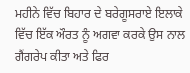ਮਹੀਨੇ ਵਿੱਚ ਬਿਹਾਰ ਦੇ ਬਰੇਗੂਸਰਾਏ ਇਲਾਕੇ ਵਿੱਚ ਇੱਕ ਔਰਤ ਨੂੰ ਅਗਵਾ ਕਰਕੇ ਉਸ ਨਾਲ ਗੈਂਗਰੇਪ ਕੀਤਾ ਅਤੇ ਫਿਰ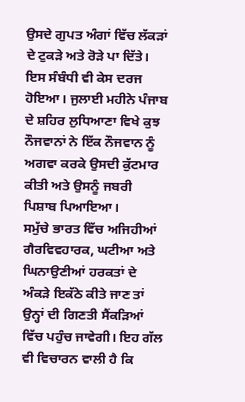ਉਸਦੇ ਗੁਪਤ ਅੰਗਾਂ ਵਿੱਚ ਲੱਕੜਾਂ ਦੇ ਟੁਕੜੇ ਅਤੇ ਰੋੜੇ ਪਾ ਦਿੱਤੇ। ਇਸ ਸੰਬੰਧੀ ਵੀ ਕੇਸ ਦਰਜ ਹੋਇਆ। ਜੁਲਾਈ ਮਹੀਨੇ ਪੰਜਾਬ ਦੇ ਸ਼ਹਿਰ ਲੁਧਿਆਣਾ ਵਿਖੇ ਕੁਝ ਨੌਜਵਾਨਾਂ ਨੇ ਇੱਕ ਨੌਜਵਾਨ ਨੂੰ ਅਗਵਾ ਕਰਕੇ ਉਸਦੀ ਕੁੱਟਮਾਰ ਕੀਤੀ ਅਤੇ ਉਸਨੂੰ ਜਬਰੀ ਪਿਸ਼ਾਬ ਪਿਆਇਆ।
ਸਮੁੱਚੇ ਭਾਰਤ ਵਿੱਚ ਅਜਿਹੀਆਂ ਗੈਰਵਿਵਹਾਰਕ, ਘਟੀਆ ਅਤੇ ਘਿਨਾਉਣੀਆਂ ਹਰਕਤਾਂ ਦੇ ਅੰਕੜੇ ਇਕੱਠੇ ਕੀਤੇ ਜਾਣ ਤਾਂ ਉਨ੍ਹਾਂ ਦੀ ਗਿਣਤੀ ਸੈਂਕੜਿਆਂ ਵਿੱਚ ਪਹੁੰਚ ਜਾਵੇਗੀ। ਇਹ ਗੱਲ ਵੀ ਵਿਚਾਰਨ ਵਾਲੀ ਹੈ ਕਿ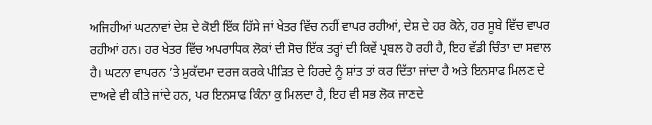ਅਜਿਹੀਆਂ ਘਟਨਾਵਾਂ ਦੇਸ਼ ਦੇ ਕੋਈ ਇੱਕ ਹਿੱਸੇ ਜਾਂ ਖੇਤਰ ਵਿੱਚ ਨਹੀਂ ਵਾਪਰ ਰਹੀਆਂ, ਦੇਸ਼ ਦੇ ਹਰ ਕੋਨੇ, ਹਰ ਸੂਬੇ ਵਿੱਚ ਵਾਪਰ ਰਹੀਆਂ ਹਨ। ਹਰ ਖੇਤਰ ਵਿੱਚ ਅਪਰਾਧਿਕ ਲੋਕਾਂ ਦੀ ਸੋਚ ਇੱਕ ਤਰ੍ਹਾਂ ਦੀ ਕਿਵੇਂ ਪ੍ਰਬਲ ਹੋ ਰਹੀ ਹੈ, ਇਹ ਵੱਡੀ ਚਿੰਤਾ ਦਾ ਸਵਾਲ ਹੈ। ਘਟਨਾ ਵਾਪਰਨ ’ਤੇ ਮੁਕੱਦਮਾ ਦਰਜ ਕਰਕੇ ਪੀੜਿਤ ਦੇ ਹਿਰਦੇ ਨੂੰ ਸ਼ਾਂਤ ਤਾਂ ਕਰ ਦਿੱਤਾ ਜਾਂਦਾ ਹੈ ਅਤੇ ਇਨਸਾਫ ਮਿਲਣ ਦੇ ਦਾਅਵੇ ਵੀ ਕੀਤੇ ਜਾਂਦੇ ਹਨ, ਪਰ ਇਨਸਾਫ ਕਿੰਨਾ ਕੁ ਮਿਲਦਾ ਹੈ, ਇਹ ਵੀ ਸਭ ਲੋਕ ਜਾਣਦੇ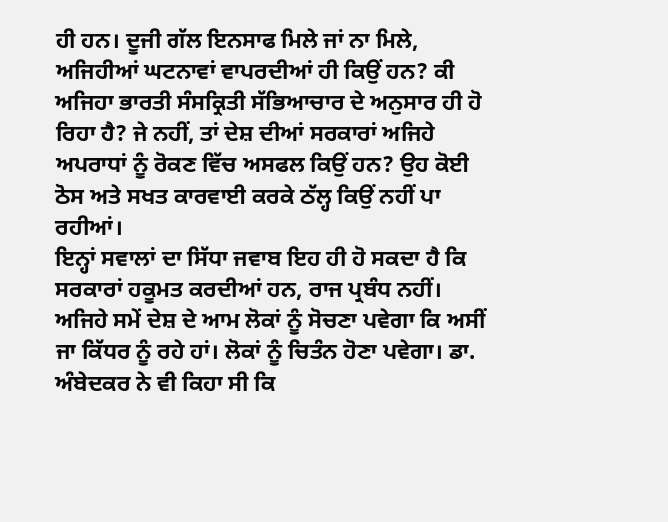ਹੀ ਹਨ। ਦੂਜੀ ਗੱਲ ਇਨਸਾਫ ਮਿਲੇ ਜਾਂ ਨਾ ਮਿਲੇ, ਅਜਿਹੀਆਂ ਘਟਨਾਵਾਂ ਵਾਪਰਦੀਆਂ ਹੀ ਕਿਉਂ ਹਨ? ਕੀ ਅਜਿਹਾ ਭਾਰਤੀ ਸੰਸਕ੍ਰਿਤੀ ਸੱਭਿਆਚਾਰ ਦੇ ਅਨੁਸਾਰ ਹੀ ਹੋ ਰਿਹਾ ਹੈ? ਜੇ ਨਹੀਂ, ਤਾਂ ਦੇਸ਼ ਦੀਆਂ ਸਰਕਾਰਾਂ ਅਜਿਹੇ ਅਪਰਾਧਾਂ ਨੂੰ ਰੋਕਣ ਵਿੱਚ ਅਸਫਲ ਕਿਉਂ ਹਨ? ਉਹ ਕੋਈ ਠੋਸ ਅਤੇ ਸਖਤ ਕਾਰਵਾਈ ਕਰਕੇ ਠੱਲ੍ਹ ਕਿਉਂ ਨਹੀਂ ਪਾ ਰਹੀਆਂ।
ਇਨ੍ਹਾਂ ਸਵਾਲਾਂ ਦਾ ਸਿੱਧਾ ਜਵਾਬ ਇਹ ਹੀ ਹੋ ਸਕਦਾ ਹੈ ਕਿ ਸਰਕਾਰਾਂ ਹਕੂਮਤ ਕਰਦੀਆਂ ਹਨ, ਰਾਜ ਪ੍ਰਬੰਧ ਨਹੀਂ। ਅਜਿਹੇ ਸਮੇਂ ਦੇਸ਼ ਦੇ ਆਮ ਲੋਕਾਂ ਨੂੰ ਸੋਚਣਾ ਪਵੇਗਾ ਕਿ ਅਸੀਂ ਜਾ ਕਿੱਧਰ ਨੂੰ ਰਹੇ ਹਾਂ। ਲੋਕਾਂ ਨੂੰ ਚਿਤੰਨ ਹੋਣਾ ਪਵੇਗਾ। ਡਾ. ਅੰਬੇਦਕਰ ਨੇ ਵੀ ਕਿਹਾ ਸੀ ਕਿ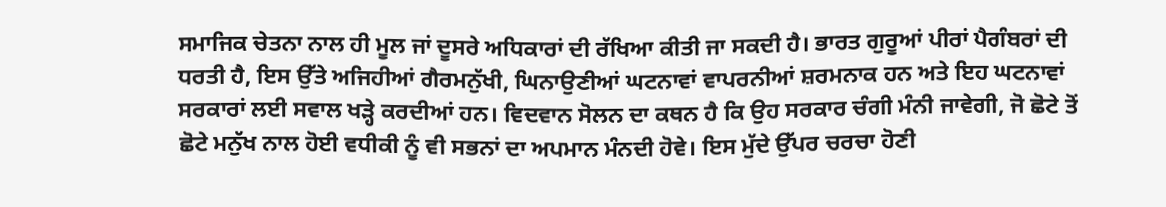ਸਮਾਜਿਕ ਚੇਤਨਾ ਨਾਲ ਹੀ ਮੂਲ ਜਾਂ ਦੂਸਰੇ ਅਧਿਕਾਰਾਂ ਦੀ ਰੱਖਿਆ ਕੀਤੀ ਜਾ ਸਕਦੀ ਹੈ। ਭਾਰਤ ਗੁਰੂਆਂ ਪੀਰਾਂ ਪੈਗੰਬਰਾਂ ਦੀ ਧਰਤੀ ਹੈ, ਇਸ ਉੱਤੇ ਅਜਿਹੀਆਂ ਗੈਰਮਨੁੱਖੀ, ਘਿਨਾਉਣੀਆਂ ਘਟਨਾਵਾਂ ਵਾਪਰਨੀਆਂ ਸ਼ਰਮਨਾਕ ਹਨ ਅਤੇ ਇਹ ਘਟਨਾਵਾਂ ਸਰਕਾਰਾਂ ਲਈ ਸਵਾਲ ਖੜ੍ਹੇ ਕਰਦੀਆਂ ਹਨ। ਵਿਦਵਾਨ ਸੋਲਨ ਦਾ ਕਥਨ ਹੈ ਕਿ ਉਹ ਸਰਕਾਰ ਚੰਗੀ ਮੰਨੀ ਜਾਵੇਗੀ, ਜੋ ਛੋਟੇ ਤੋਂ ਛੋਟੇ ਮਨੁੱਖ ਨਾਲ ਹੋਈ ਵਧੀਕੀ ਨੂੰ ਵੀ ਸਭਨਾਂ ਦਾ ਅਪਮਾਨ ਮੰਨਦੀ ਹੋਵੇ। ਇਸ ਮੁੱਦੇ ਉੱਪਰ ਚਰਚਾ ਹੋਣੀ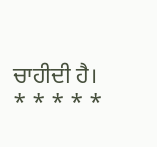ਚਾਹੀਦੀ ਹੈ।
* * * * *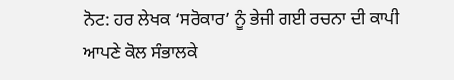ਨੋਟ: ਹਰ ਲੇਖਕ ‘ਸਰੋਕਾਰ’ ਨੂੰ ਭੇਜੀ ਗਈ ਰਚਨਾ ਦੀ ਕਾਪੀ ਆਪਣੇ ਕੋਲ ਸੰਭਾਲਕੇ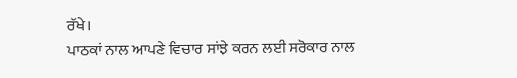ਰੱਖੇ।
ਪਾਠਕਾਂ ਨਾਲ ਆਪਣੇ ਵਿਚਾਰ ਸਾਂਝੇ ਕਰਨ ਲਈ ਸਰੋਕਾਰ ਨਾਲ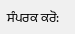ਸੰਪਰਕ ਕਰੋ: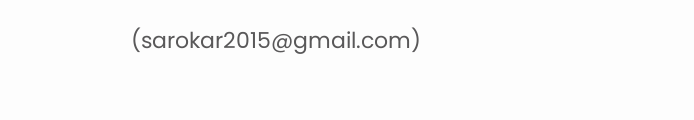(sarokar2015@gmail.com)